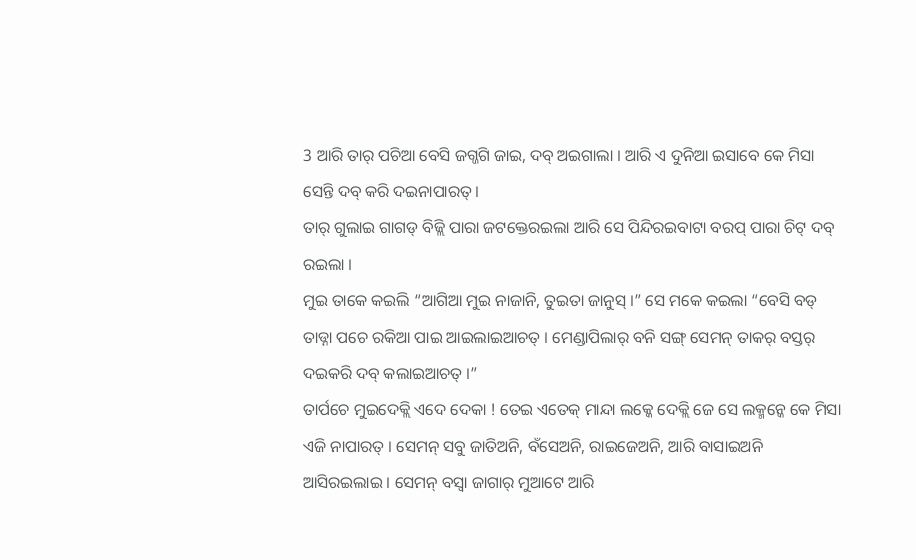3 ଆରି ତାର୍ ପଚିଆ ବେସି ଜଗ୍ଜଗି ଜାଇ, ଦବ୍ ଅଇଗାଲା । ଆରି ଏ ଦୁନିଆ ଇସାବେ କେ ମିସା ସେନ୍ତି ଦବ୍ କରି ଦଇନାପାରତ୍ ।
ତାର୍ ଗୁଲାଇ ଗାଗଡ୍ ବିଜ୍ଲି ପାରା ଜଟକ୍ତେରଇଲା ଆରି ସେ ପିନ୍ଦିରଇବାଟା ବରପ୍ ପାରା ଚିଟ୍ ଦବ୍ ରଇଲା ।
ମୁଇ ତାକେ କଇଲି “ଆଗିଆ ମୁଇ ନାଜାନି, ତୁଇତା ଜାନୁସ୍ ।” ସେ ମକେ କଇଲା “ବେସି ବଡ୍ ତାଡ୍ନା ପଚେ ରକିଆ ପାଇ ଆଇଲାଇଆଚତ୍ । ମେଣ୍ଡାପିଲାର୍ ବନି ସଙ୍ଗ୍ ସେମନ୍ ତାକର୍ ବସ୍ତର୍ ଦଇକରି ଦବ୍ କଲାଇଆଚତ୍ ।”
ତାର୍ପଚେ ମୁଇଦେକ୍ଲି ଏଦେ ଦେକା ! ତେଇ ଏତେକ୍ ମାନ୍ଦା ଲକ୍କେ ଦେକ୍ଲି ଜେ ସେ ଲକ୍ମନ୍କେ କେ ମିସା ଏଜି ନାପାରତ୍ । ସେମନ୍ ସବୁ ଜାତିଅନି, ବଁସେଅନି, ରାଇଜେଅନି, ଆରି ବାସାଇଅନି ଆସିରଇଲାଇ । ସେମନ୍ ବସ୍ବା ଜାଗାର୍ ମୁଆଟେ ଆରି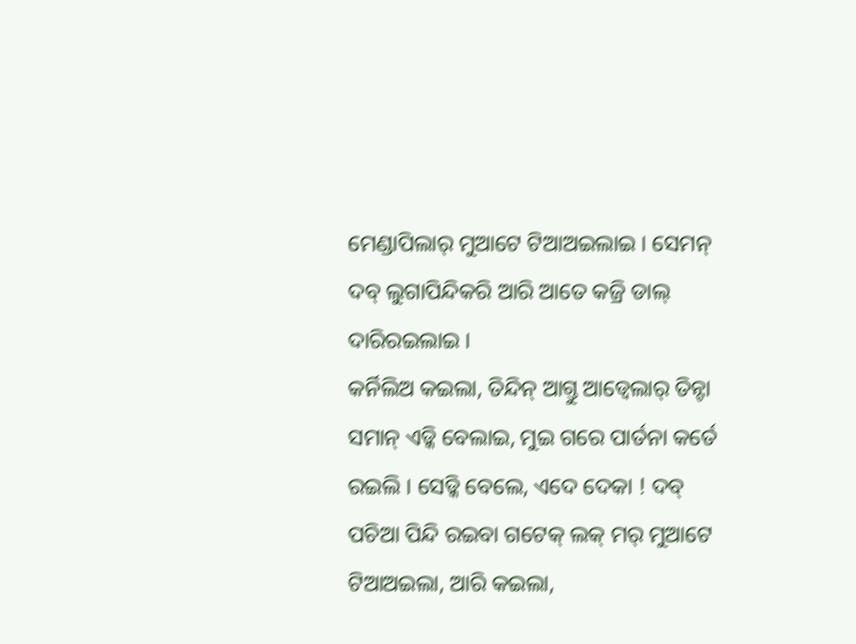ମେଣ୍ଡାପିଲାର୍ ମୁଆଟେ ଟିଆଅଇଲାଇ । ସେମନ୍ ଦବ୍ ଲୁଗାପିନ୍ଦିକରି ଆରି ଆତେ କଜ୍ରି ଡାଲ୍ ଦାରିରଇଲାଇ ।
କର୍ନିଲିଅ କଇଲା, ତିନ୍ଦିନ୍ ଆଗ୍ତୁ ଆଡ୍ବେଲାର୍ ତିନ୍ଟା ସମାନ୍ ଏଡ୍କି ବେଲାଇ, ମୁଇ ଗରେ ପାର୍ତନା କର୍ତେ ରଇଲି । ସେଡ୍କି ବେଲେ, ଏଦେ ଦେକା ! ଦବ୍ ପଚିଆ ପିନ୍ଦି ରଇବା ଗଟେକ୍ ଲକ୍ ମର୍ ମୁଆଟେ ଟିଆଅଇଲା, ଆରି କଇଲା,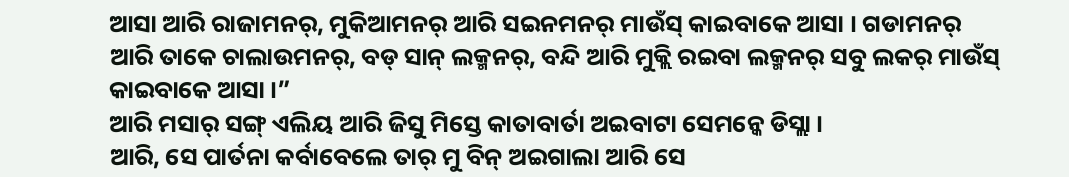ଆସା ଆରି ରାଜାମନର୍, ମୁକିଆମନର୍ ଆରି ସଇନମନର୍ ମାଉଁସ୍ କାଇବାକେ ଆସା । ଗଡାମନର୍ ଆରି ତାକେ ଚାଲାଉମନର୍, ବଡ୍ ସାନ୍ ଲକ୍ମନର୍, ବନ୍ଦି ଆରି ମୁକ୍ଲି ରଇବା ଲକ୍ମନର୍ ସବୁ ଲକର୍ ମାଉଁସ୍ କାଇବାକେ ଆସା ।”
ଆରି ମସାର୍ ସଙ୍ଗ୍ ଏଲିୟ ଆରି ଜିସୁ ମିସ୍ତେ କାତାବାର୍ତା ଅଇବାଟା ସେମନ୍କେ ଡିସ୍ଲା ।
ଆରି, ସେ ପାର୍ତନା କର୍ବାବେଲେ ତାର୍ ମୁ ବିନ୍ ଅଇଗାଲା ଆରି ସେ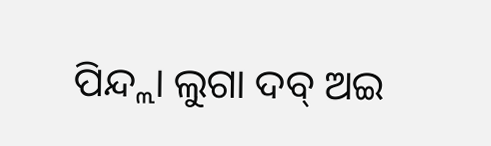ପିନ୍ଦ୍ଲା ଲୁଗା ଦବ୍ ଅଇ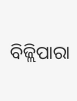ବିଜ୍ଲିପାରା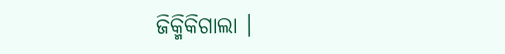ଜିକ୍ମିକିଗାଲା ।